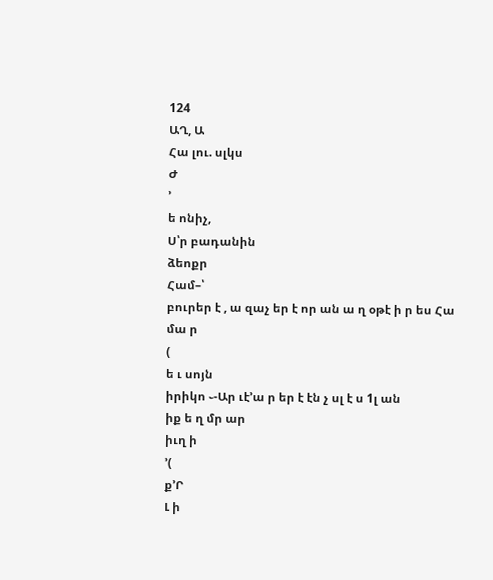124
ԱՂ, Ա
Հա լու. սլկս
Ժ
՚
ե ոնիչ,
Ս՝ր բադանին
ձեոքր
Համ–՝
բուրեր է , ա զաչ եր է որ ան ա ղ օթէ ի ր ես Հա
մա ր
(
ե ւ սոյն
իրիկո ֊-Ար ւէ՚ա ր եր է էն չ սլ է ս 1լ ան
իք ե ղ մր ար
իւղ ի
՚(
ք՚Ր
Լ ի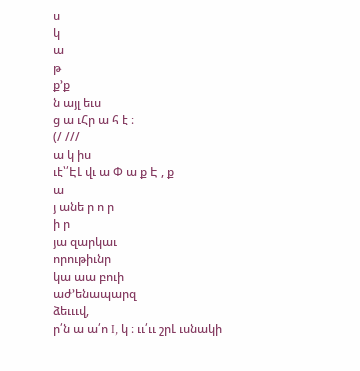ս
կ
ա
թ
ք՚ք
ն այլ եւս
ց ա ւՀր ա հ է ։
(/ ///
ա կ իս
ւէ՝՛ԷԼ վւ ա Փ ա ք Է , ք
ա
յ անե ր ո ր
ի ր
յա զարկաւ
որութիւնր
կա աա բուի
աժ՚ենապարզ
ձեւււվ,
ր՛ն ա ա՛ո I, կ ։ ււ՛ււ շրԼ ւսնակի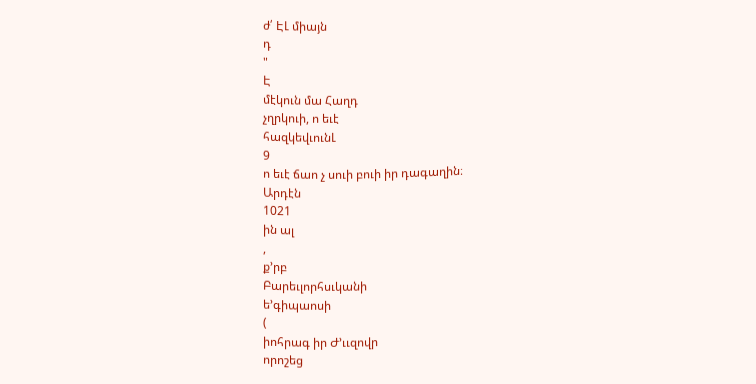ժ՛ ԷԼ միայն
դ
"
Է
մէկուն մա Հաղդ
չղրկուի, ո եւէ
հազկեվւունԼ
9
ո եւէ ճաո չ սուի բուի իր դագաղին։
Արդէն
1021
ին ալ
,
ք՚րբ
Բարեւլորհսւկանի
ե՚գիպաոսի
(
իոհրագ իր Ժ՚ււզովր
որոշեց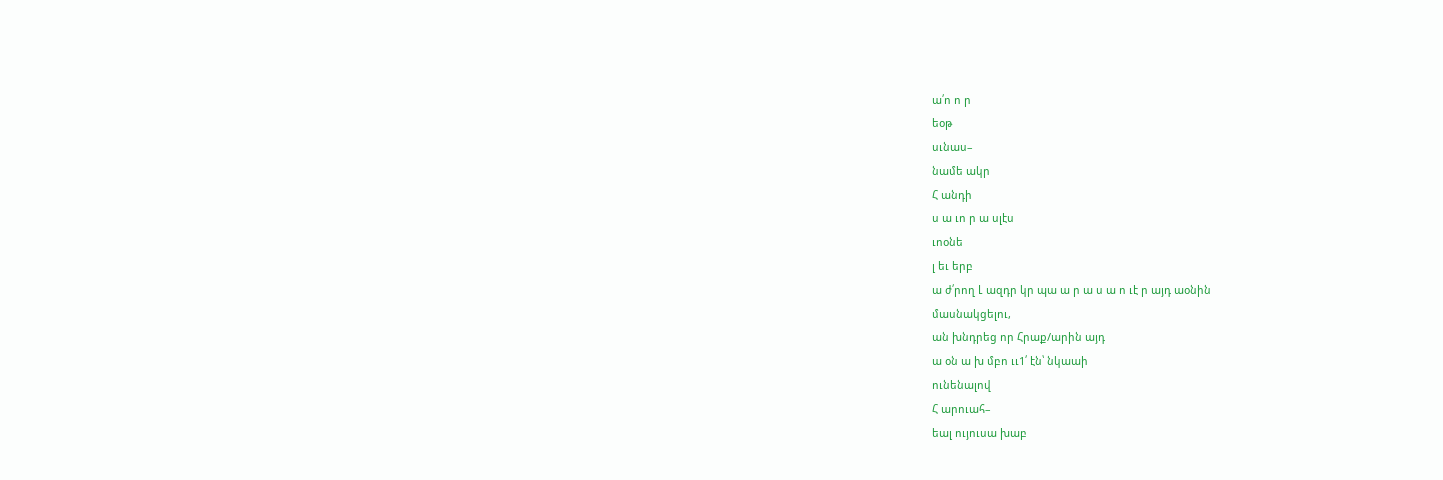ա՛ո ո ր
եօթ
սւնաս–
նամե ակր
Հ անդի
ս ա ւո ր ա սլէս
ւոօնե
լ եւ երբ
ա ժ՛րող Լ ազդր կր պա ա ր ա ս ա ո ւէ ր այդ աօնին
մասնակցելու,
ան խնդրեց որ Հրաք/արին այդ
ա օն ա խ մբո ււ1՛ էն՝ նկաաի
ունենալով
Հ արուահ–
եալ ույուսա խաբ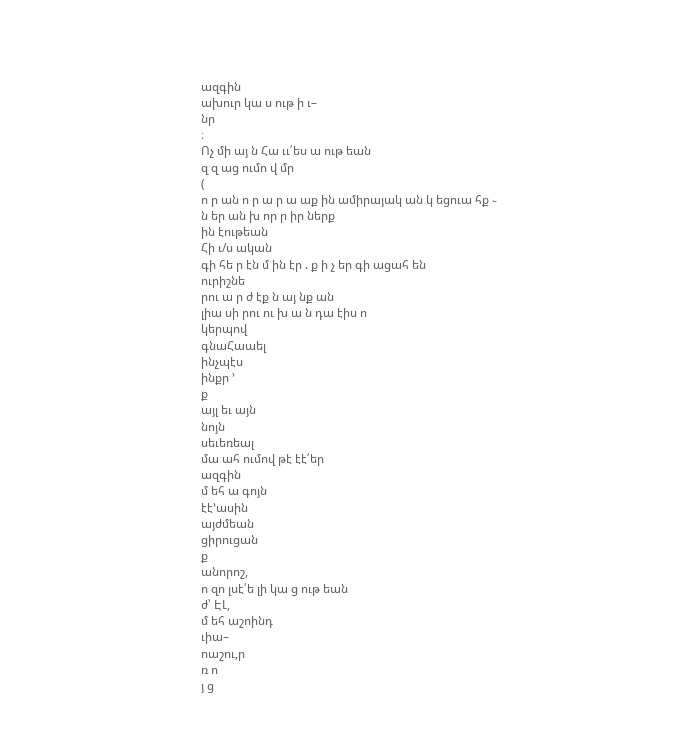ազգին
ախուր կա ս ութ ի ւ–
նր
։
Ոչ մի այ ն Հա ււ՛ես ա ութ եան
զ զ աց ումո վ մր
(
ո ր ան ո ր ա ր ա աք ին ամիրայակ ան կ եցուա հք ֊
ն եր ան խ որ ր իր ներք
ին էութեան
Հի ւ/ս ական
գի հե ր էն մ ին էր . ք ի չ եր գի ացահ են
ուրիշնե
րու ա ր ժ էք ն այ նք ան
լիա սի րու ու խ ա ն դա էիս ո
կերպով
գնաՀաաել
ինչպէս
ինքր ՚
ք
այլ եւ այն
նոյն
սեւեռեալ
մա ահ ումով թէ էէ՛եր
ազգին
մ եհ ա գոյն
էէ՚ասին
այժմեան
ցիրուցան
ք
անորոշ,
ո զո լսէ՛ե լի կա ց ութ եան
ժ՝ ԷԼ,
մ եհ աշոինդ
ւիա–
ոաշու,ր
ռ ո
յ ց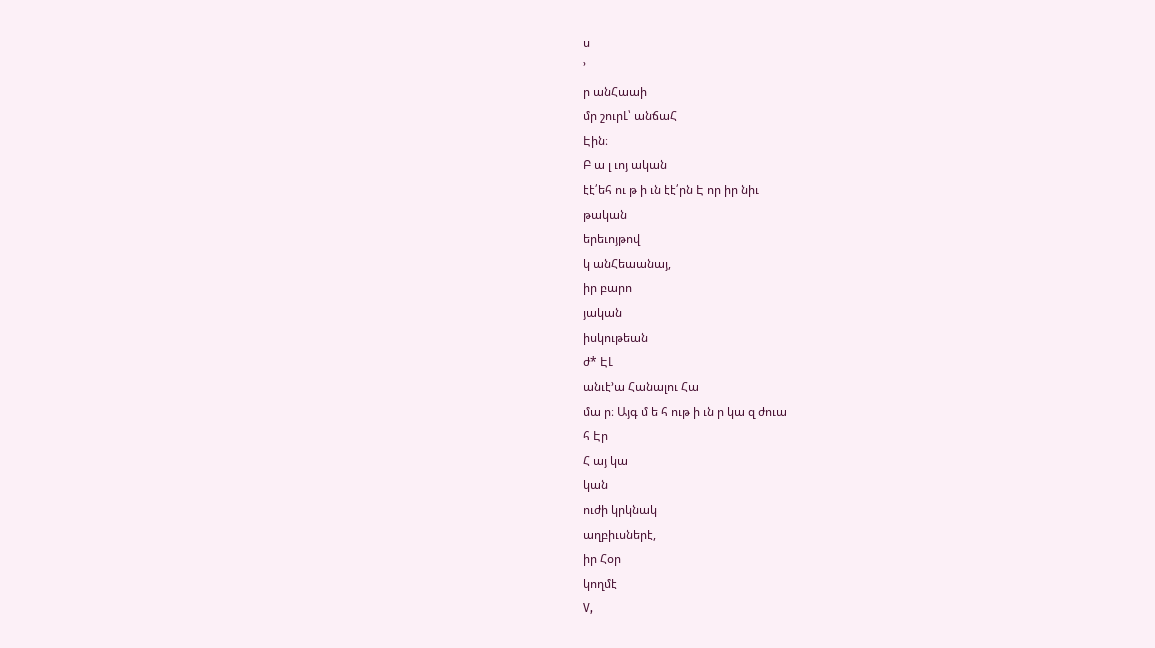ս
՚
ր անՀաաի
մր շուրԼ՝ անճաՀ
Էին։
Բ ա լ ւոյ ական
էէ՛եհ ու թ ի ւն էէ՛րն Է որ իր նիւ
թական
երեւոյթով
կ անՀեաանայ,
իր բարո
յական
իսկութեան
ժ* ԷԼ
անւէ՚ա Հանալու Հա
մա ր։ Այգ մ ե հ ութ ի ւն ր կա զ ժուա
հ Էր
Հ այ կա
կան
ուժի կրկնակ
աղբիւսներէ,
իր Հօր
կողմէ
V,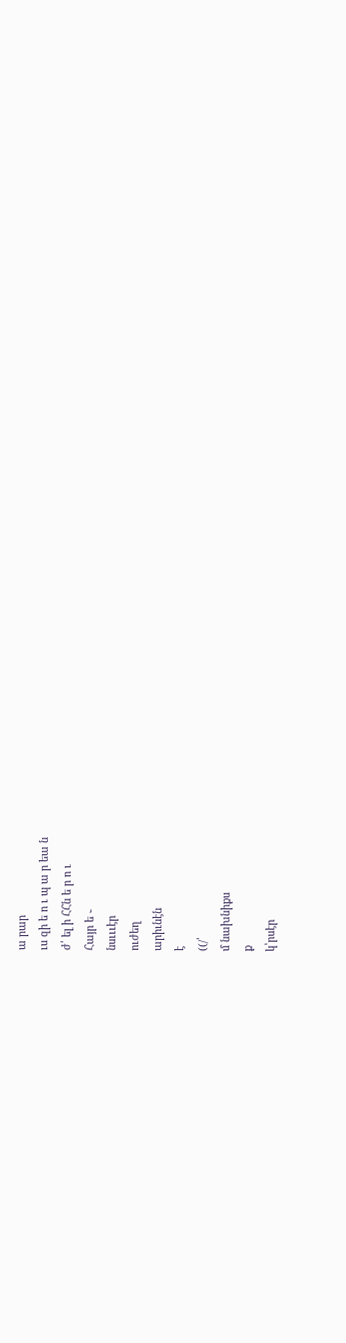ա րար
ւս զի ե ո ւ պ ա ր եա ն
ժ՛ ել ի ՀՀն ե ր ո ւ
Հայր ե ֊
նսւււէր
ուժեղ
արիւնէն
է
((/՛
մ նախնիքս
ք
կ՝րսէր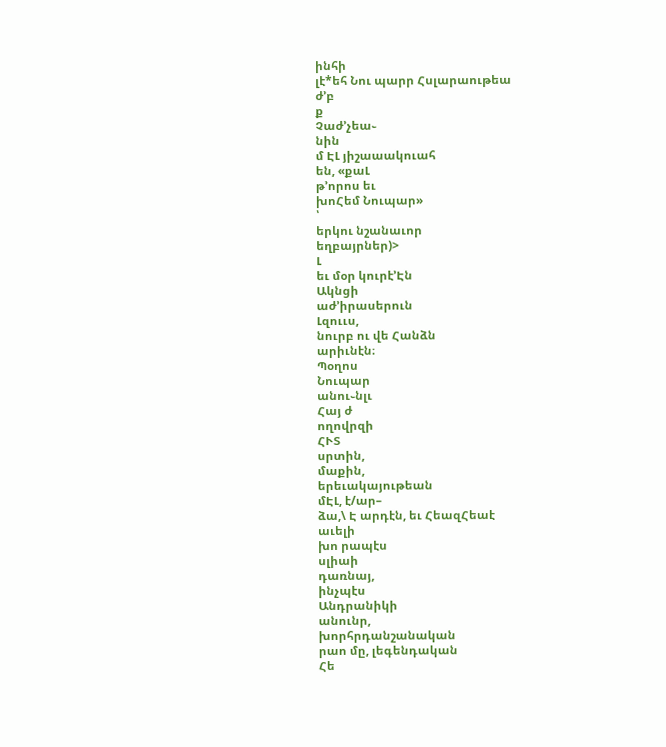ինհի
լէ*եհ Նու պարր Հսլարաութեա
ժ՚բ
ք
Չաժ՚չեա֊
նին
մ ԷԼ յիշաաակուահ
են, «քաԼ
թ՚որոս եւ
խոՀեմ Նուպար»
՝
երկու նշանաւոր
եղբայրներ)>
Լ
եւ մօր կուրէ՚Էն
Ակնցի
աժ՚իրասերուն
Լզոււս,
նուրբ ու վե Հանձն
արիւնէն։
Պօղոս
Նուպար
անու֊նլւ
Հայ ժ
ողովրզի
ՀՒՏ
սրտին,
մաքին,
երեւակայութեան
մԷԼ, է/ար–
ձա,\ Է արդէն, եւ ՀեազՀեաէ
աւելի
խո րապէս
սլիաի
դառնայ,
ինչպէս
Անդրանիկի
անունր,
խորհրդանշանական
րաո մը, լեգենդական
Հե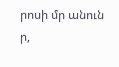րոսի մր անուն ր,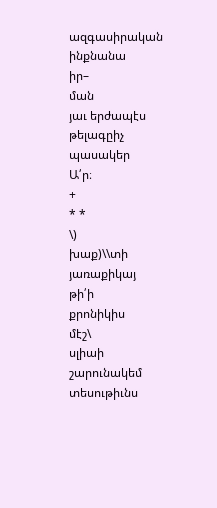ազգասիրական
ինքնանա
իր–
ման
յաւ երժապէս
թելագըիչ
պասակեր
Ա՛ր։
+
* *
\)
խաք)\\տի
յառաքիկայ
թի՛ի
քրոնիկիս
մէշ\
սլիաի
շարունակեմ
տեսութիւնս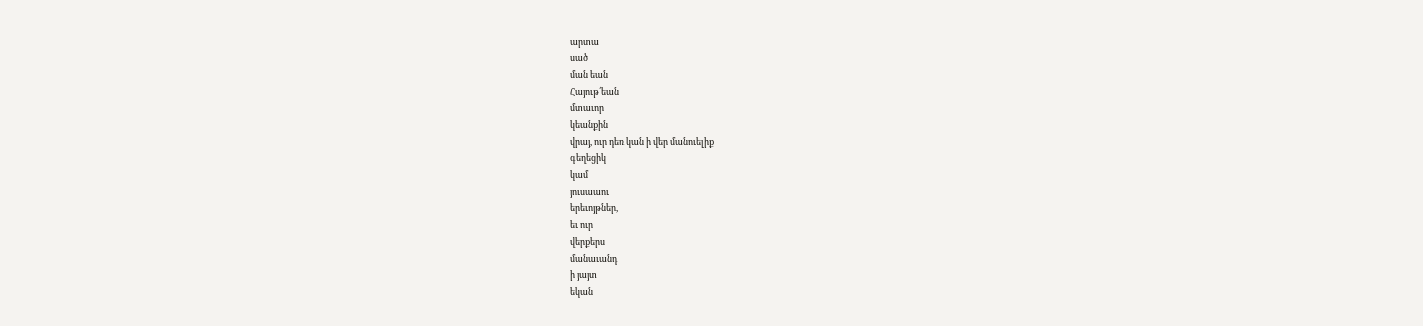արտա
սած
ման եան
Հայութ՛եան
մտաւոր
կեանքին
վրայ, ուր դեռ կան ի վեր մանուելիք
գեղեցիկ
կամ
յուսաաու
երեւոյթներ,
եւ ուր
վերքերս
մանաւանդ
ի յայտ
եկան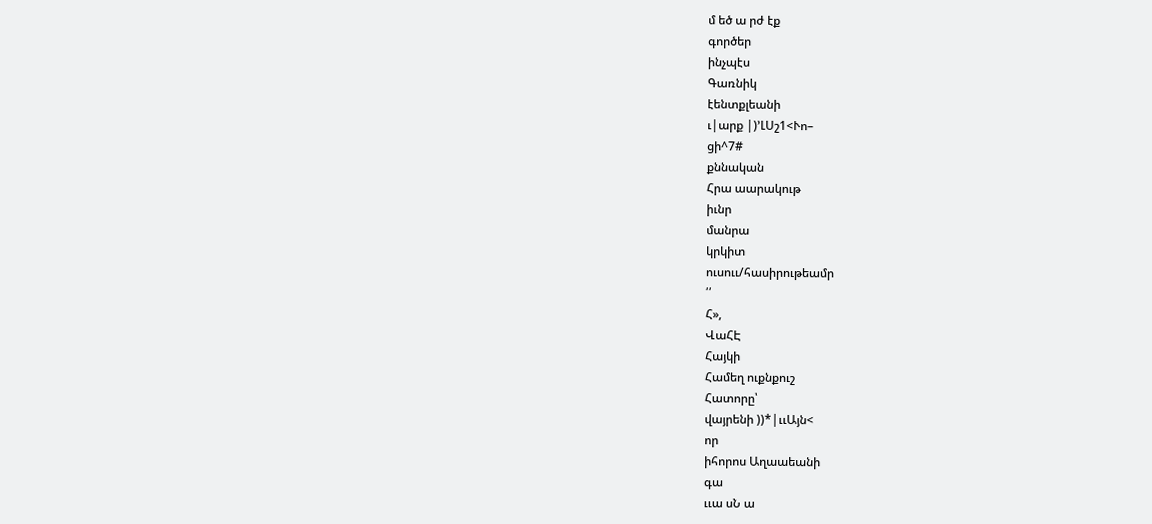մ եծ ա րժ էք
գործեր
ինչպէս
Գառնիկ
էենտքլեանի
ւ|արք |)՚ԼՍշ1<Ւո–
ցի^7#
քննական
Հրա աարակութ
իւնր
մանրա
կրկիտ
ուսոււ/հասիրութեամր
՛՛
Հ»,
ՎաՀԷ
Հայկի
Համեղ ուքնքուշ
Հատորը՝
վայրենի ))*|ււԱյն<
որ
իհորոս Աղաաեանի
գա
ււա սՆ ա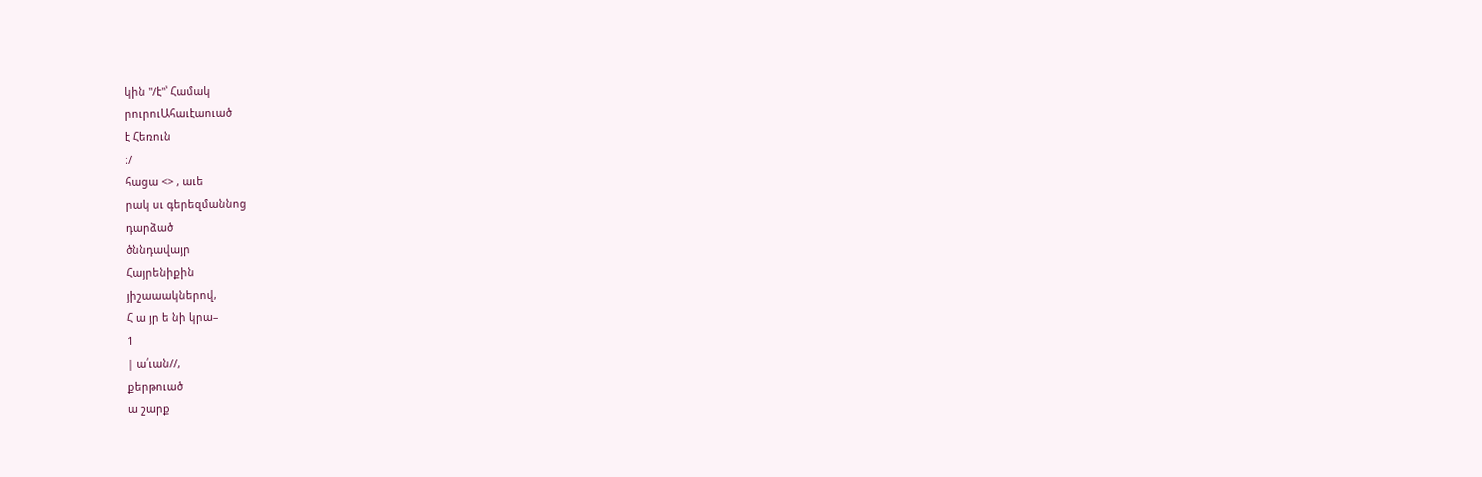կին "/է"՝ Համակ
րուրուԱհաւէաուած
է Հեռուն
։/
հացա <> , աւե
րակ սւ գերեզմաննոց
դարձած
ծննդավայր
Հայրենիքին
յիշաաակներով,
Հ ա յր ե նի կրա–
1
| ա՛ւան//,
քերթուած
ա շարք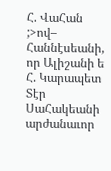Հ. ՎաՀան ;>ով–
Հաննէսեանի,
որ Ալիշանի ե Հ. Կարապետ Տէր
ՍաՀակեանի
արժանաւոր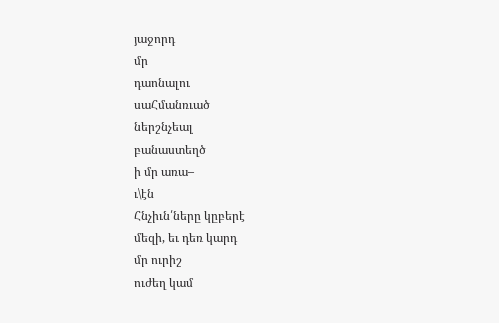յաջորդ
մր
դաոնալու
սաՀմանռւած
ներշնչեալ
բանաստեղծ
ի մր առա–
ւ\էն
Հնչիւն՛ները կըբերէ
մեզի, եւ դեռ կարդ
մր ուրիշ
ուժեղ կամ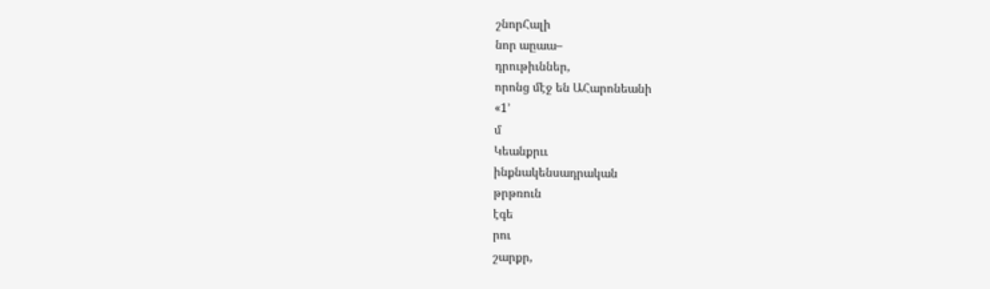շնորՀալի
նոր աըաա–
դրութիւններ,
որոնց մէջ են ԱՀարոնեանի
«1՚
մ
Կեանքրււ
ինքնակենսադրական
թրթռուն
էգե
րու
շարքր,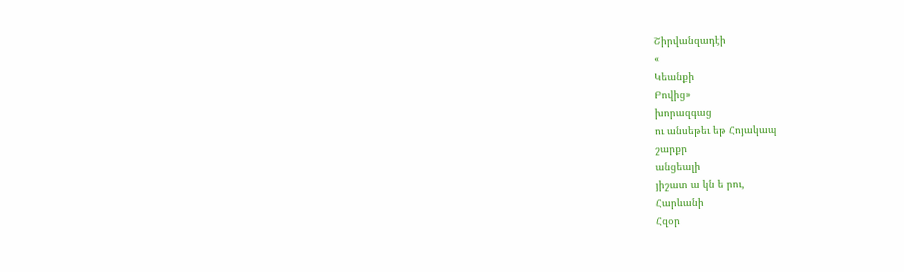Շիրվանզադէի
«
Կեանքի
Բովից»
խորազգաց
ու անսեթեւ եթ Հոյակապ
շարքր
անցեալի
յիշատ ա կն ե րու,
Հարևանի
Հզօր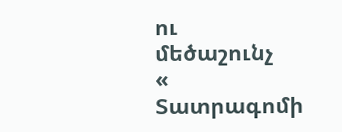ու
մեծաշունչ
«
Տատրագոմի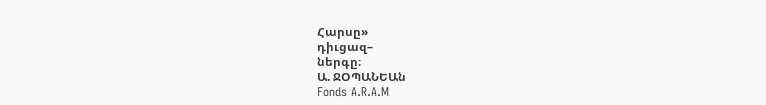Հարսը»
դիւցազ–
ներգը։
Ա. ՋՕՊԱՆԵԱն
Fonds A.R.A.M